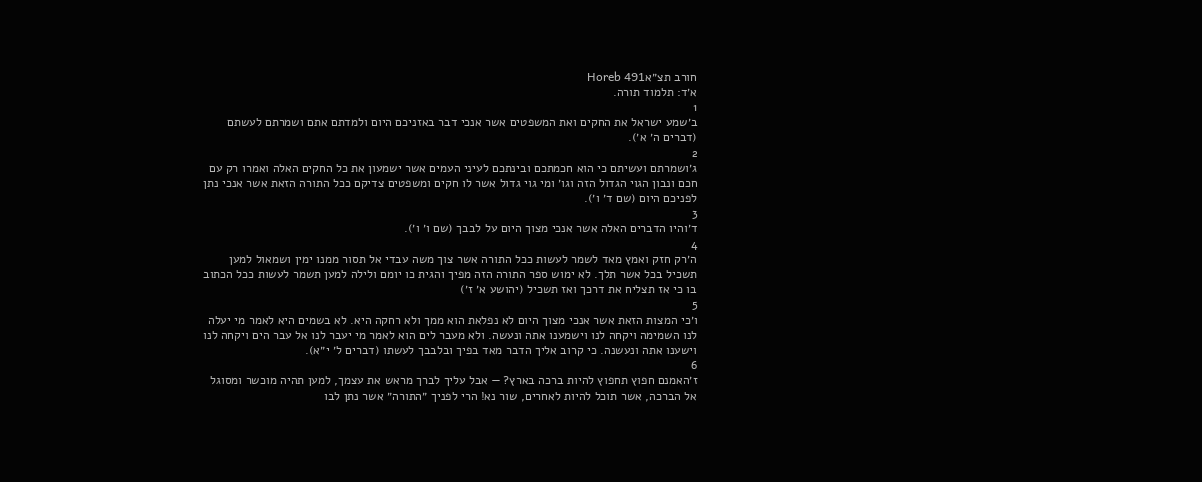חורב תצ״אHoreb 491
א׳ד: תלמוד תורה.
1
ב׳שמע ישראל את החקים ואת המשפטים אשר אנכי דבר באזניכם היום ולמדתם אתם ושמרתם לעשתם (דברים ה׳ א׳).
2
ג׳ושמרתם ועשיתם כי הוא חכמתכם ובינתכם לעיני העמים אשר ישמעון את כל החקים האלה ואמרו רק עם חכם ונבון הגוי הגדול הזה וגו׳ ומי גוי גדול אשר לו חקים ומשפטים צדיקם ככל התורה הזאת אשר אנכי נתן לפניכם היום (שם ד׳ ו׳).
3
ד׳והיו הדברים האלה אשר אנכי מצוך היום על לבבך (שם ו׳ ו׳).
4
ה׳רק חזק ואמץ מאד לשמר לעשות ככל התורה אשר צוך משה עבדי אל תסור ממנו ימין ושמאול למען תשכיל בכל אשר תלך. לא ימוש ספר התורה הזה מפיך והגית כו יומם ולילה למען תשמר לעשות ככל הכתוב בו כי אז תצליח את דרכך ואז תשכיל (יהושע א׳ ז׳)
5
ו׳כי המצות הזאת אשר אנכי מצוך היום לא נפלאת הוא ממך ולא רחקה היא. לא בשמים היא לאמר מי יעלה לנו השמימה ויקחה לנו וישמענו אתה ונעשה. ולא מעבר לים הוא לאמר מי יעבר לנו אל עבר הים ויקחה לנו וישענו אתה ונעשנה. כי קרוב אליך הדבר מאד בפיך ובלבבך לעשתו (דברים ל׳ י״א).
6
ז׳האמנם חפוץ תחפוץ להיות ברכה בארץ? — אבל עליך לברך מראש את עצמך, למען תהיה מוכשר ומסוגל אל הברכה, אשר תוכל להיות לאחרים, שור נא! הרי לפניך ״התורה״ אשר נתן לבו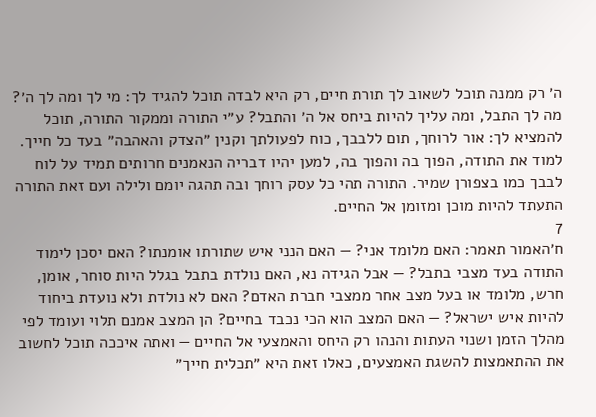ה׳ רק ממנה תוכל לשאוב לך תורת חיים, רק היא לבדה תוכל להגיד לך: מי לך ומה לך ה׳? מה לך התבל, ומה עליך להיות ביחס אל ה׳ והתבל? ע״י התורה וממקור התורה, תוכל להמציא לך: אור לרוחך, תום ללבבך, כוח לפעולתך וקנין ״הצדק והאהבה״ בעד כל חייך. למוד את התודה, הפוך בה והפוך בה, למען יהיו דבריה הנאמנים חרותים תמיד על לוח לבבך כמו בצפורן שמיר. התורה תהי כל עסק רוחך ובה תהגה יומם ולילה ועם זאת התורה התעתד להיות מוכן ומזומן אל החיים.
7
ח׳האמור תאמר: האם מלומד אני? — האם הנני איש שתורתו אומנתו? האם יסכן לימוד התודה בעד מצבי בתבל? — אבל הגידה נא, האם נולדת בתבל בגלל היות סוחר, אומן, חרש, מלומד או בעל מצב אחר ממצבי חברת האדם? האם לא נולדת ולא נועדת ביחוד להיות איש ישראל? — האם המצב הוא הכי נכבד בחיים? הן המצב אמנם תלוי ועומד לפי מהלך הזמן ושנוי העתות והנהו רק היחס והאמצעי אל החיים — ואתה איככה תוכל לחשוב את ההתאמצות להשגת האמצעים, כאלו זאת היא ״תכלית חייך״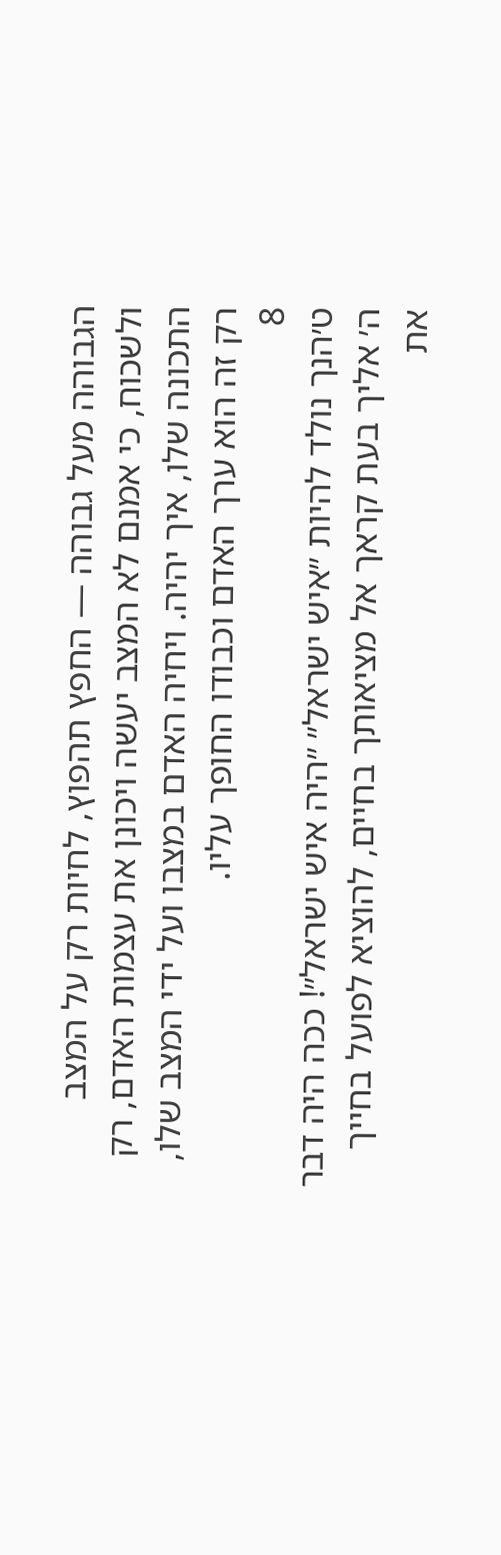הגבוהה מעל גבוהה — החפץ תהפוץ, לחיות רק על המצב ולשכוח, כי אמנם לא המצב יעשה ויכונן את עצמות האדם, רק התכונה שלו, איך יהיה. ויחיה האדם במצבו ועל ידי המצב שלו, רק זה הוא ערך האדם וכבודו החופך עליו.
8
ט׳הנך נולד להיות ״איש ישראל״ ״היה איש ישראל״! ככה היה דבר ה׳ אליך בעת קראך אל מציאותך בחיים, להוציא לפועל בחייך את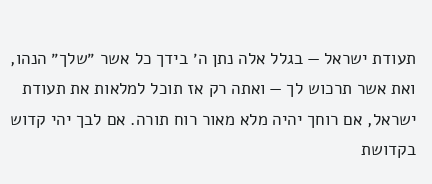תעודת ישראל — בגלל אלה נתן ה׳ בידך כל אשר ״שלך״ הנהו, ואת אשר תרכוש לך — ואתה רק אז תוכל למלאות את תעודת ישראל, אם רוחך יהיה מלא מאור רוח תורה. אם לבך יהי קדוש בקדושת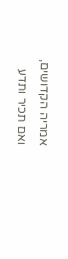אמריה הקדושים, ואם תכיר ותדע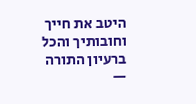היטב את חייך וחובותיך והכל ברעיון התורה —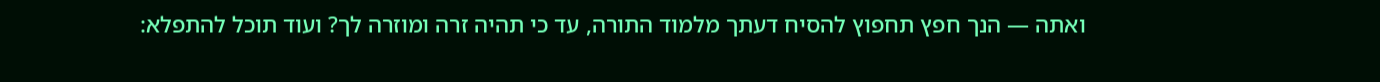ואתה — הנך חפץ תחפוץ להסיח דעתך מלמוד התורה, עד כי תהיה זרה ומוזרה לך? ועוד תוכל להתפלא: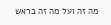מה זה ועל מה זה בראש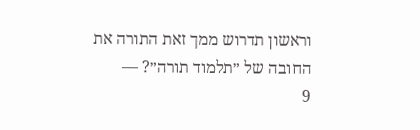וראשון תדרוש ממך זאת התורה את החובה של ״תלמוד תורה״? —
9